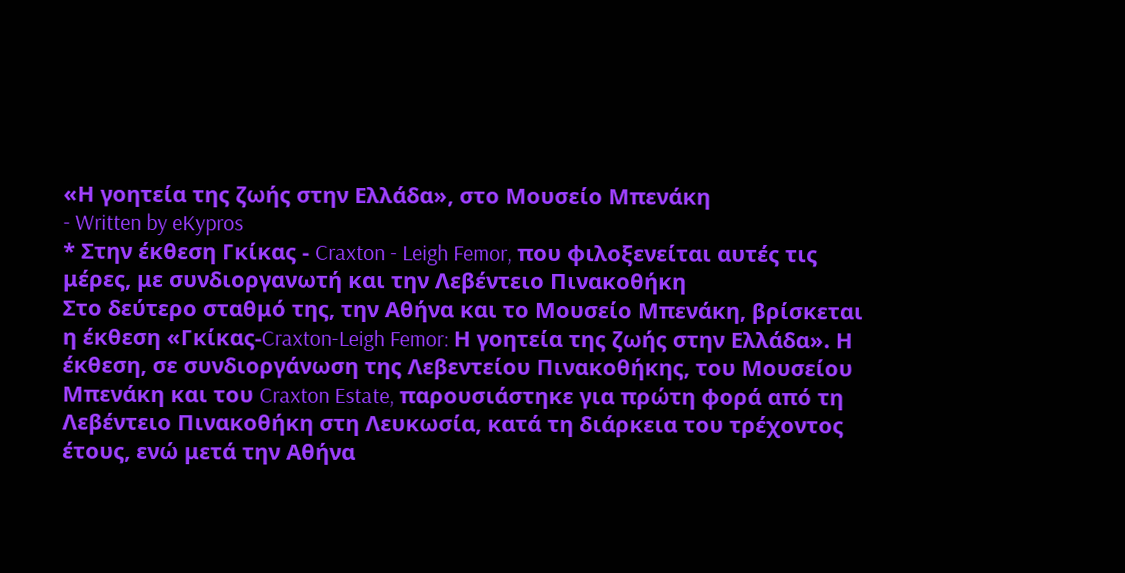«Η γοητεία της ζωής στην Ελλάδα», στο Μουσείο Μπενάκη
- Written by eKypros
* Στην έκθεση Γκίκας - Craxton - Leigh Femor, που φιλοξενείται αυτές τις μέρες, με συνδιοργανωτή και την Λεβέντειο Πινακοθήκη
Στο δεύτερο σταθμό της, την Αθήνα και το Μουσείο Μπενάκη, βρίσκεται η έκθεση «Γκίκας-Craxton-Leigh Femor: Η γοητεία της ζωής στην Ελλάδα». Η έκθεση, σε συνδιοργάνωση της Λεβεντείου Πινακοθήκης, του Μουσείου Μπενάκη και του Craxton Estate, παρουσιάστηκε για πρώτη φορά από τη Λεβέντειο Πινακοθήκη στη Λευκωσία, κατά τη διάρκεια του τρέχοντος έτους, ενώ μετά την Αθήνα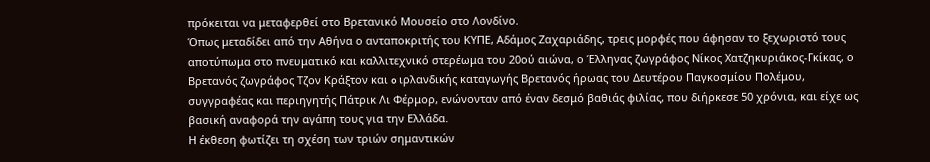πρόκειται να μεταφερθεί στο Βρετανικό Μουσείο στο Λονδίνο.
Όπως μεταδίδει από την Αθήνα ο ανταποκριτής του ΚΥΠΕ, Αδάμος Ζαχαριάδης, τρεις μορφές που άφησαν το ξεχωριστό τους αποτύπωμα στο πνευματικό και καλλιτεχνικό στερέωμα του 20ού αιώνα, ο Έλληνας ζωγράφος Νίκος Χατζηκυριάκος-Γκίκας, ο Βρετανός ζωγράφος Τζον Κράξτον και o ιρλανδικής καταγωγής Βρετανός ήρωας του Δευτέρου Παγκοσμίου Πολέμου, συγγραφέας και περιηγητής Πάτρικ Λι Φέρμορ, ενώνονταν από έναν δεσμό βαθιάς φιλίας, που διήρκεσε 50 χρόνια, και είχε ως βασική αναφορά την αγάπη τους για την Ελλάδα.
Η έκθεση φωτίζει τη σχέση των τριών σημαντικών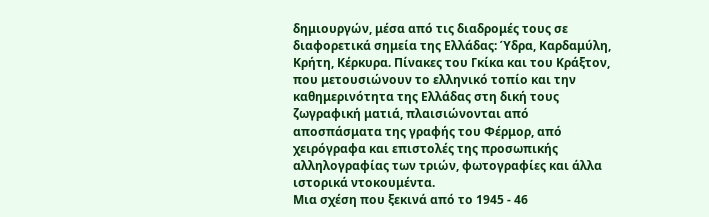δημιουργών, μέσα από τις διαδρομές τους σε διαφορετικά σημεία της Ελλάδας: Ύδρα, Καρδαμύλη, Κρήτη, Κέρκυρα. Πίνακες του Γκίκα και του Κράξτον, που μετουσιώνουν το ελληνικό τοπίο και την καθημερινότητα της Ελλάδας στη δική τους ζωγραφική ματιά, πλαισιώνονται από αποσπάσματα της γραφής του Φέρμορ, από χειρόγραφα και επιστολές της προσωπικής αλληλογραφίας των τριών, φωτογραφίες και άλλα ιστορικά ντοκουμέντα.
Μια σχέση που ξεκινά από το 1945 - 46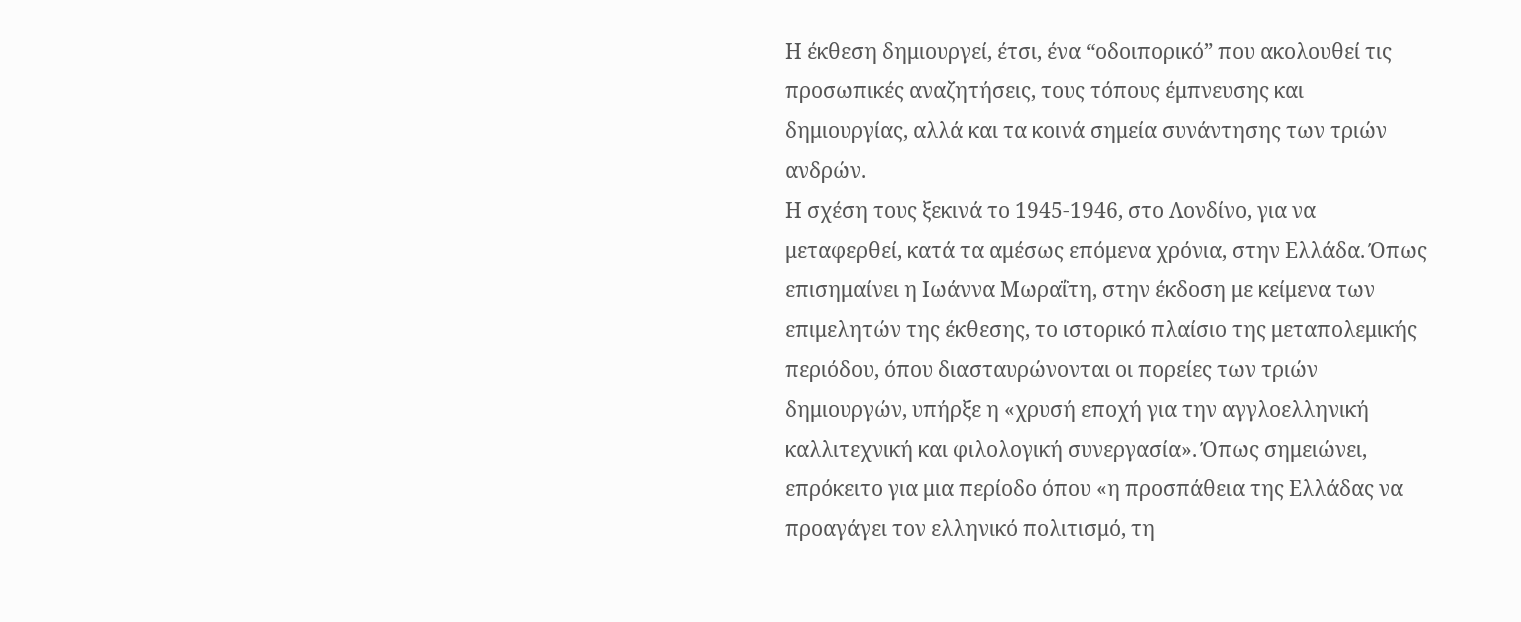Η έκθεση δημιουργεί, έτσι, ένα “οδοιπορικό” που ακολουθεί τις προσωπικές αναζητήσεις, τους τόπους έμπνευσης και δημιουργίας, αλλά και τα κοινά σημεία συνάντησης των τριών ανδρών.
Η σχέση τους ξεκινά το 1945-1946, στο Λονδίνο, για να μεταφερθεί, κατά τα αμέσως επόμενα χρόνια, στην Ελλάδα. Όπως επισημαίνει η Ιωάννα Μωραΐτη, στην έκδοση με κείμενα των επιμελητών της έκθεσης, το ιστορικό πλαίσιο της μεταπολεμικής περιόδου, όπου διασταυρώνονται οι πορείες των τριών δημιουργών, υπήρξε η «χρυσή εποχή για την αγγλοελληνική καλλιτεχνική και φιλολογική συνεργασία». Όπως σημειώνει, επρόκειτο για μια περίοδο όπου «η προσπάθεια της Ελλάδας να προαγάγει τον ελληνικό πολιτισμό, τη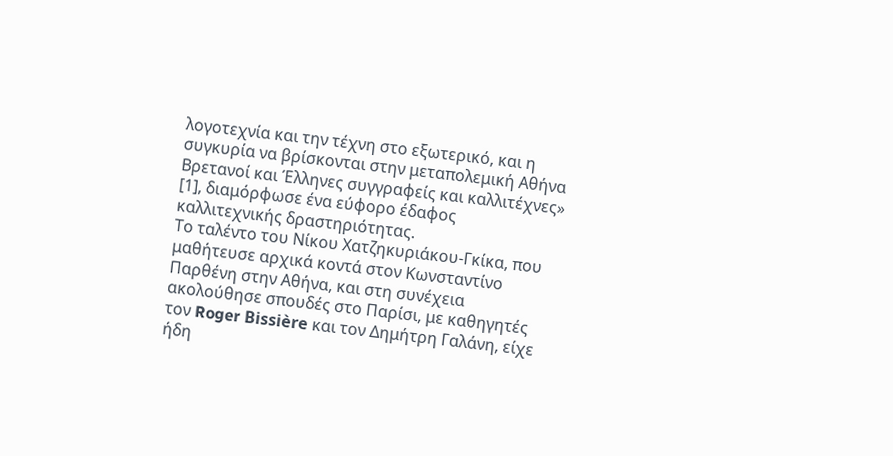λογοτεχνία και την τέχνη στο εξωτερικό, και η συγκυρία να βρίσκονται στην μεταπολεμική Αθήνα Βρετανοί και Έλληνες συγγραφείς και καλλιτέχνες» [1], διαμόρφωσε ένα εύφορο έδαφος καλλιτεχνικής δραστηριότητας.
Το ταλέντο του Νίκου Χατζηκυριάκου-Γκίκα, που μαθήτευσε αρχικά κοντά στον Κωνσταντίνο Παρθένη στην Αθήνα, και στη συνέχεια ακολούθησε σπουδές στο Παρίσι, με καθηγητές τον Roger Bissière και τον Δημήτρη Γαλάνη, είχε ήδη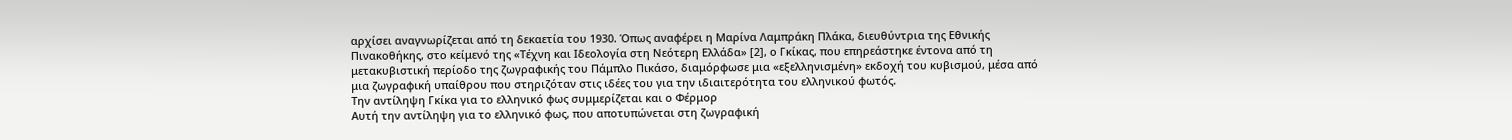αρχίσει αναγνωρίζεται από τη δεκαετία του 1930. Όπως αναφέρει η Μαρίνα Λαμπράκη Πλάκα, διευθύντρια της Εθνικής Πινακοθήκης, στο κείμενό της «Τέχνη και Ιδεολογία στη Νεότερη Ελλάδα» [2], ο Γκίκας, που επηρεάστηκε έντονα από τη μετακυβιστική περίοδο της ζωγραφικής του Πάμπλο Πικάσο, διαμόρφωσε μια «εξελληνισμένη» εκδοχή του κυβισμού, μέσα από μια ζωγραφική υπαίθρου που στηριζόταν στις ιδέες του για την ιδιαιτερότητα του ελληνικού φωτός.
Την αντίληψη Γκίκα για το ελληνικό φως συμμερίζεται και ο Φέρμορ
Αυτή την αντίληψη για το ελληνικό φως, που αποτυπώνεται στη ζωγραφική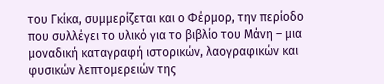του Γκίκα, συμμερίζεται και ο Φέρμορ, την περίοδο που συλλέγει το υλικό για το βιβλίο του Μάνη – μια μοναδική καταγραφή ιστορικών, λαογραφικών και φυσικών λεπτομερειών της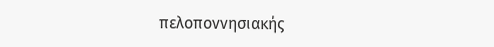πελοποννησιακής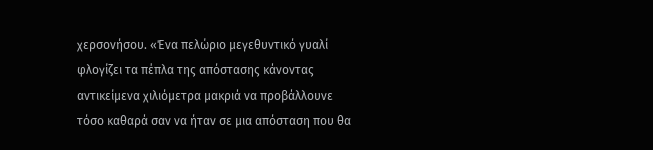χερσονήσου. «Ένα πελώριο μεγεθυντικό γυαλί φλογίζει τα πέπλα της απόστασης κάνοντας αντικείμενα χιλιόμετρα μακριά να προβάλλουνε τόσο καθαρά σαν να ήταν σε μια απόσταση που θα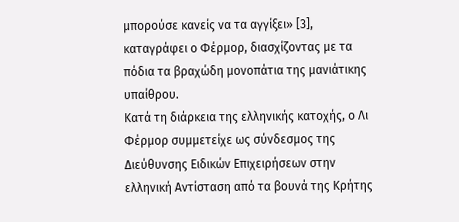μπορούσε κανείς να τα αγγίξει» [3], καταγράφει ο Φέρμορ, διασχίζοντας με τα πόδια τα βραχώδη μονοπάτια της μανιάτικης υπαίθρου.
Κατά τη διάρκεια της ελληνικής κατοχής, ο Λι Φέρμορ συμμετείχε ως σύνδεσμος της Διεύθυνσης Ειδικών Επιχειρήσεων στην ελληνική Αντίσταση από τα βουνά της Κρήτης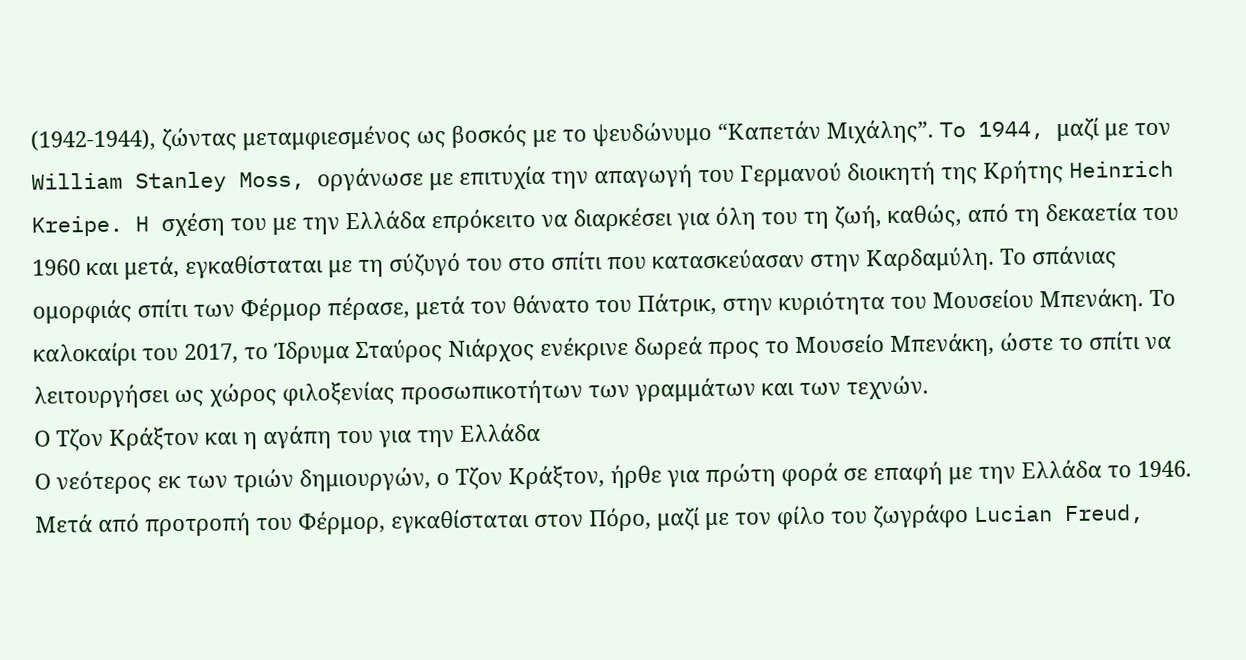(1942-1944), ζώντας μεταμφιεσμένος ως βοσκός με το ψευδώνυμο “Καπετάν Μιχάλης”. To 1944, μαζί με τον William Stanley Moss, οργάνωσε με επιτυχία την απαγωγή του Γερμανού διοικητή της Κρήτης Heinrich Kreipe. H σχέση του με την Ελλάδα επρόκειτο να διαρκέσει για όλη του τη ζωή, καθώς, από τη δεκαετία του 1960 και μετά, εγκαθίσταται με τη σύζυγό του στο σπίτι που κατασκεύασαν στην Καρδαμύλη. Το σπάνιας ομορφιάς σπίτι των Φέρμορ πέρασε, μετά τον θάνατο του Πάτρικ, στην κυριότητα του Μουσείου Μπενάκη. Το καλοκαίρι του 2017, το Ίδρυμα Σταύρος Νιάρχος ενέκρινε δωρεά προς το Μουσείο Μπενάκη, ώστε το σπίτι να λειτουργήσει ως χώρος φιλοξενίας προσωπικοτήτων των γραμμάτων και των τεχνών.
Ο Τζον Κράξτον και η αγάπη του για την Ελλάδα
Ο νεότερος εκ των τριών δημιουργών, ο Τζον Κράξτον, ήρθε για πρώτη φορά σε επαφή με την Ελλάδα το 1946. Μετά από προτροπή του Φέρμορ, εγκαθίσταται στον Πόρο, μαζί με τον φίλο του ζωγράφο Lucian Freud,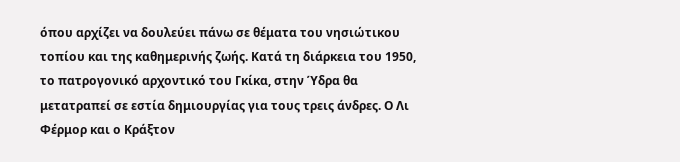όπου αρχίζει να δουλεύει πάνω σε θέματα του νησιώτικου τοπίου και της καθημερινής ζωής. Κατά τη διάρκεια του 1950, το πατρογονικό αρχοντικό του Γκίκα, στην Ύδρα θα μετατραπεί σε εστία δημιουργίας για τους τρεις άνδρες. Ο Λι Φέρμορ και ο Κράξτον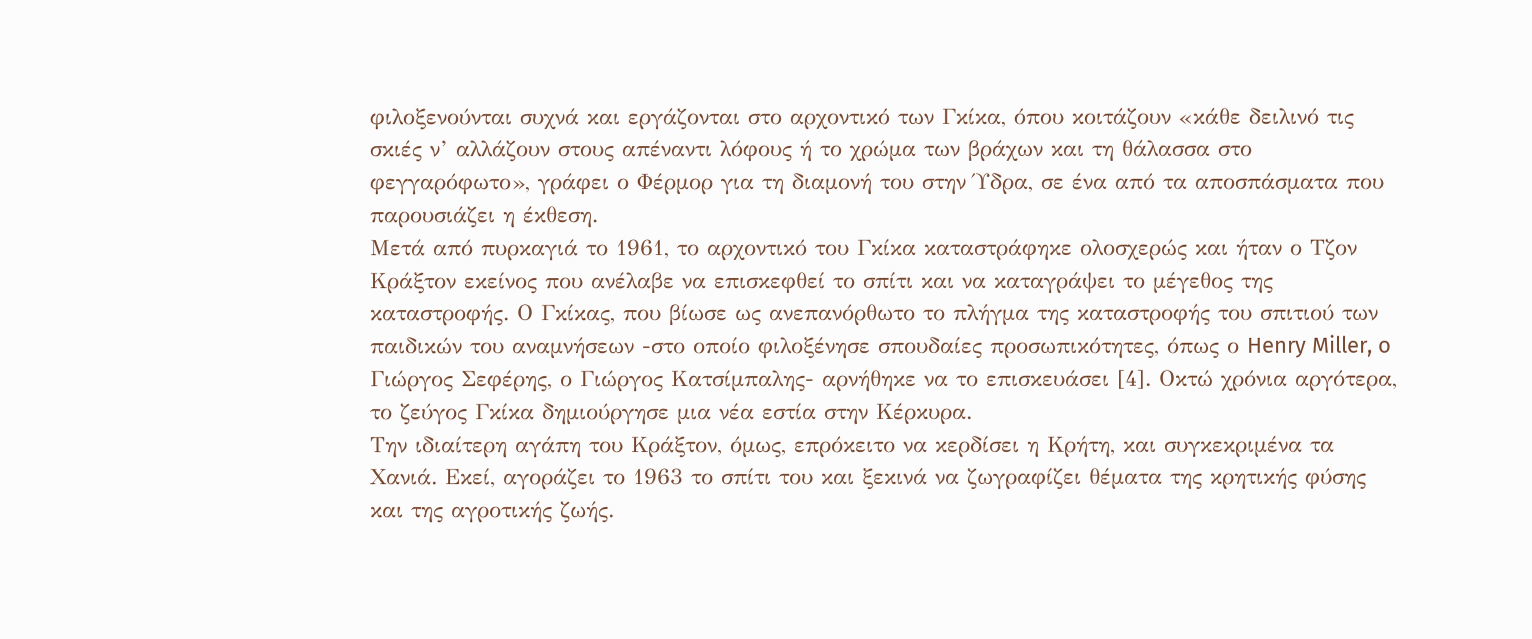φιλοξενούνται συχνά και εργάζονται στο αρχοντικό των Γκίκα, όπου κοιτάζουν «κάθε δειλινό τις σκιές ν’ αλλάζουν στους απέναντι λόφους ή το χρώμα των βράχων και τη θάλασσα στο φεγγαρόφωτο», γράφει ο Φέρμορ για τη διαμονή του στην Ύδρα, σε ένα από τα αποσπάσματα που παρουσιάζει η έκθεση.
Μετά από πυρκαγιά το 1961, το αρχοντικό του Γκίκα καταστράφηκε ολοσχερώς και ήταν ο Τζον Κράξτον εκείνος που ανέλαβε να επισκεφθεί το σπίτι και να καταγράψει το μέγεθος της καταστροφής. Ο Γκίκας, που βίωσε ως ανεπανόρθωτο το πλήγμα της καταστροφής του σπιτιού των παιδικών του αναμνήσεων -στο οποίο φιλοξένησε σπουδαίες προσωπικότητες, όπως ο Henry Miller, o Γιώργος Σεφέρης, ο Γιώργος Κατσίμπαλης- αρνήθηκε να το επισκευάσει [4]. Οκτώ χρόνια αργότερα, το ζεύγος Γκίκα δημιούργησε μια νέα εστία στην Κέρκυρα.
Την ιδιαίτερη αγάπη του Κράξτον, όμως, επρόκειτο να κερδίσει η Κρήτη, και συγκεκριμένα τα Χανιά. Εκεί, αγοράζει το 1963 το σπίτι του και ξεκινά να ζωγραφίζει θέματα της κρητικής φύσης και της αγροτικής ζωής.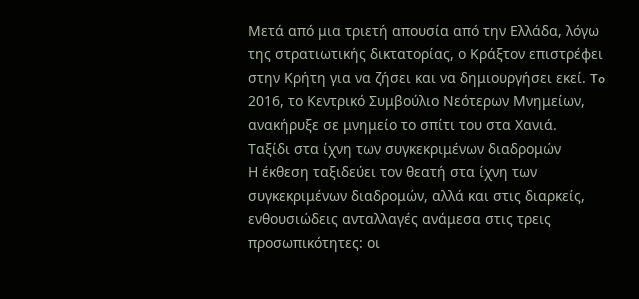Μετά από μια τριετή απουσία από την Ελλάδα, λόγω της στρατιωτικής δικτατορίας, ο Κράξτον επιστρέφει στην Κρήτη για να ζήσει και να δημιουργήσει εκεί. To 2016, το Κεντρικό Συμβούλιο Νεότερων Μνημείων, ανακήρυξε σε μνημείο το σπίτι του στα Χανιά.
Ταξίδι στα ίχνη των συγκεκριμένων διαδρομών
Η έκθεση ταξιδεύει τον θεατή στα ίχνη των συγκεκριμένων διαδρομών, αλλά και στις διαρκείς, ενθουσιώδεις ανταλλαγές ανάμεσα στις τρεις προσωπικότητες: οι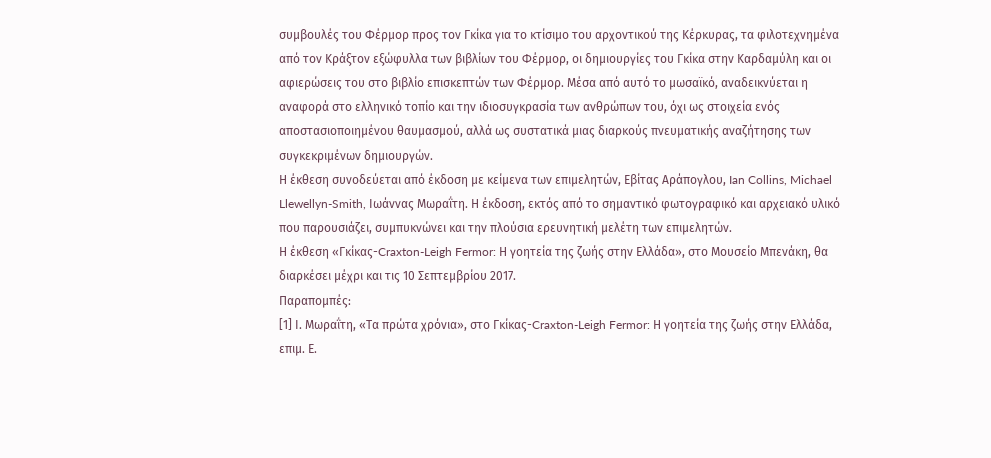συμβουλές του Φέρμορ προς τον Γκίκα για το κτίσιμο του αρχοντικού της Κέρκυρας, τα φιλοτεχνημένα από τον Κράξτον εξώφυλλα των βιβλίων του Φέρμορ, οι δημιουργίες του Γκίκα στην Καρδαμύλη και οι αφιερώσεις του στο βιβλίο επισκεπτών των Φέρμορ. Μέσα από αυτό το μωσαϊκό, αναδεικνύεται η αναφορά στο ελληνικό τοπίο και την ιδιοσυγκρασία των ανθρώπων του, όχι ως στοιχεία ενός αποστασιοποιημένου θαυμασμού, αλλά ως συστατικά μιας διαρκούς πνευματικής αναζήτησης των συγκεκριμένων δημιουργών.
Η έκθεση συνοδεύεται από έκδοση με κείμενα των επιμελητών, Εβίτας Αράπογλου, Ian Collins, Michael Llewellyn-Smith, Iωάννας Μωραΐτη. Η έκδοση, εκτός από το σημαντικό φωτογραφικό και αρχειακό υλικό που παρουσιάζει, συμπυκνώνει και την πλούσια ερευνητική μελέτη των επιμελητών.
Η έκθεση «Γκίκας-Craxton-Leigh Fermor: Η γοητεία της ζωής στην Ελλάδα», στο Μουσείο Μπενάκη, θα διαρκέσει μέχρι και τις 10 Σεπτεμβρίου 2017.
Παραπομπές:
[1] Ι. Μωραΐτη, «Τα πρώτα χρόνια», στο Γκίκας-Craxton-Leigh Fermor: Η γοητεία της ζωής στην Ελλάδα, επιμ. Ε.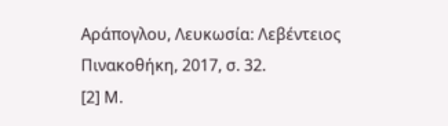Αράπογλου, Λευκωσία: Λεβέντειος Πινακοθήκη, 2017, σ. 32.
[2] Μ.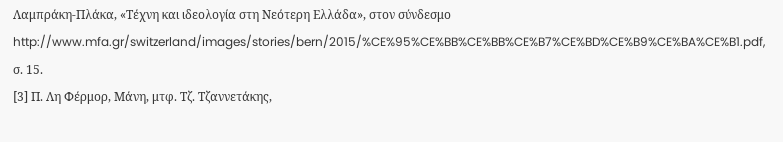Λαμπράκη-Πλάκα, «Τέχνη και ιδεολογία στη Νεότερη Ελλάδα», στον σύνδεσμο http://www.mfa.gr/switzerland/images/stories/bern/2015/%CE%95%CE%BB%CE%BB%CE%B7%CE%BD%CE%B9%CE%BA%CE%B1.pdf, σ. 15.
[3] Π. Λη Φέρμορ, Μάνη, μτφ. Τζ. Τζαννετάκης,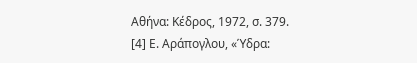Αθήνα: Κέδρος, 1972, σ. 379.
[4] Ε. Αράπογλου, «Ύδρα: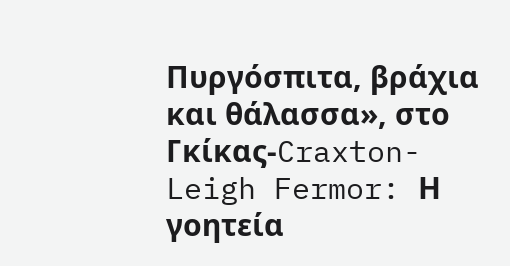Πυργόσπιτα, βράχια και θάλασσα», στο Γκίκας-Craxton-Leigh Fermor: Η γοητεία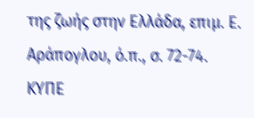της ζωής στην Ελλάδα, επιμ. Ε. Αράπογλου, ό.π., σ. 72-74.
ΚΥΠΕ